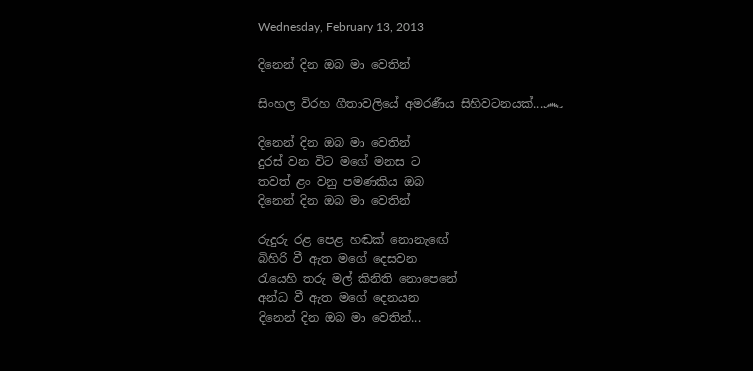Wednesday, February 13, 2013

දිනෙන් දින ඔබ මා වෙතින්

සිංහල විරහ ගීතාවලියේ අමරණීය සිහිවටනයක්...෴

දිනෙන් දින ඔබ මා වෙතින්
දුරස් වන විට මගේ මනස ට
තවත් ළං වනු පමණකිය ඔබ
දිනෙන් දින ඔබ මා වෙතින්

රුදුරු රළ පෙළ හඬක් නොනැඟේ
බිහිරි වී ඇත මගේ දෙසවන
රැයෙහි තරු මල් කිනිති නොපෙනේ
අන්ධ වී ඇත මගේ දෙනයන
දිනෙන් දින ඔබ මා වෙතින්...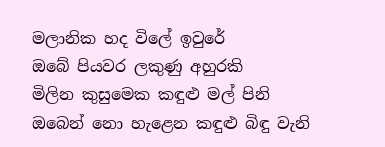මලානික හද විලේ ඉවුරේ
ඔබේ පියවර ලකුණු අහුරකි
මිලින කුසුමෙක කඳුළු මල් පිනි
ඔබෙන් නො හැළෙන කඳුළු බිඳු වැනි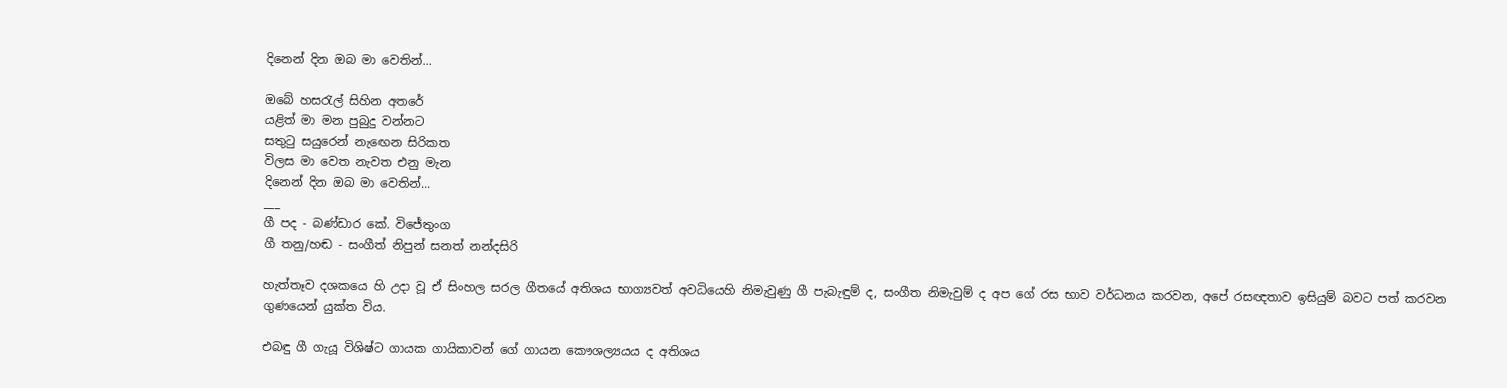දිනෙන් දින ඔබ මා වෙතින්...

ඔබේ හසරැල් සිහින අතරේ
යළිත් මා මන පුබුදු වන්නට
සතුටු සයුරෙන් නැඟෙන සිරිකත
විලස මා වෙත නැවත එනු මැන
දිනෙන් දින ඔබ මා වෙතින්...
___
ගී පද - බණ්ඩාර කේ. විජේතුංග
ගී තනු/හඬ - සංගීත් නිපුන් සනත් නන්දසිරි

හැත්තෑව දශකයෙ හි උදා වූ ඒ සිංහල සරල ගීතයේ අතිශය භාග්‍යවත් අවධියෙහි නිමැවුණු ගී පැබැඳුම් ද, සංගීත නිමැවුම් ද අප ගේ රස භාව වර්ධනය කරවන, අපේ රසඥතාව ඉසියුම් බවට පත් කරවන ගුණයෙන් යුක්ත විය.

එබඳු ගී ගැයූ විශිෂ්ට ගායක ගායිකාවන් ගේ ගායන කෞශල්‍යයය ද අතිශය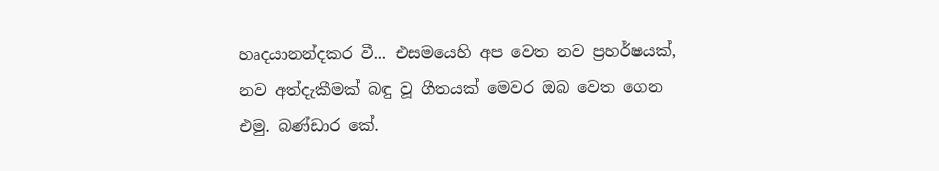හෘදයානන්දකර වී... එසමයෙහි අප වෙත නව ප්‍රහර්ෂයක්, නව අත්දැකීමක් බඳු වූ ගීතයක් මෙවර ඔබ වෙත ගෙන එමු. බණ්ඩාර කේ.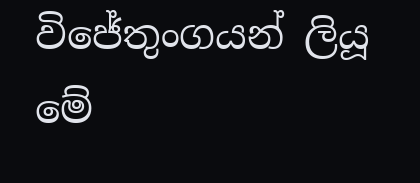විජේතුංගයන් ලියූ මේ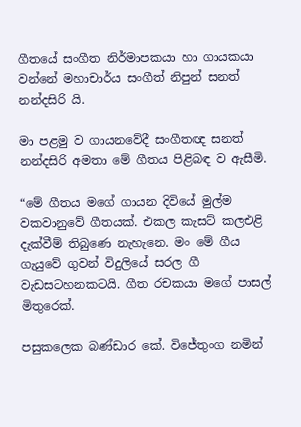ගීතයේ සංගීත නිර්මාපකයා හා ගායකයා වන්නේ මහාචාර්ය සංගීත් නිපුන් සනත් නන්දසිරි යි.

මා පළමු ව ගායනවේදී සංගීතඥ සනත් නන්දසිරි අමතා මේ ගීතය පිළිබඳ ව ඇසීමි.

“මේ ගීතය මගේ ගායන දිවියේ මුල්ම වකවානුවේ ගීතයක්. එකල කැසට් කලඑළි දැක්වීම් තිබුණෙ නැහැනෙ. මං මේ ගීය ගැයුවේ ගුවන් විදුලියේ සරල ගී වැඩසටහනකටයි. ගීත රචකයා මගේ පාසල් මිතුරෙක්.

පසුකලෙක බණ්ඩාර කේ. විජේතුංග නමින්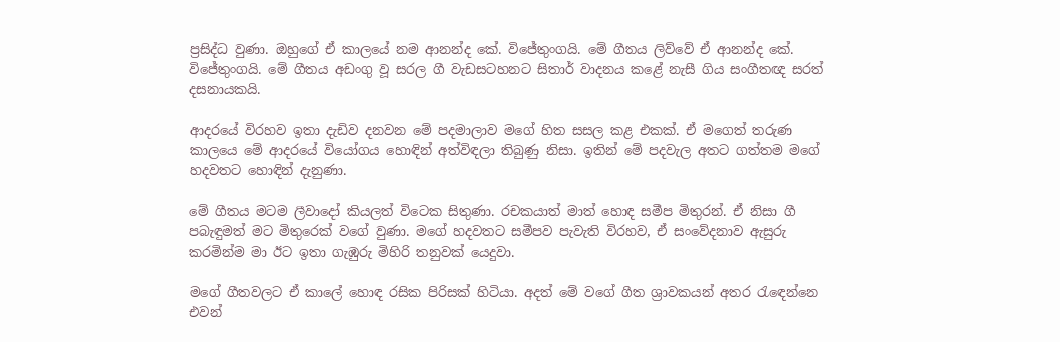ප්‍රසිද්ධ වුණා. ඔහුගේ ඒ කාලයේ නම ආනන්ද කේ. විජේතුංගයි. මේ ගීතය ලිව්වේ ඒ ආනන්ද කේ. විජේතුංගයි. මේ ගීතය අඩංගු වූ සරල ගී වැඩසටහනට සිතාර් වාදනය කළේ නැසී ගිය සංගීතඥ සරත් දසනායකයි.

ආදරයේ විරහව ඉතා දැඩිව දනවන මේ පදමාලාව මගේ හිත සසල කළ එකක්. ඒ මගෙත් තරුණ කාලයෙ මේ ආදරයේ වියෝගය හොඳින් අත්විඳලා තිබුණු නිසා. ඉතින් මේ පදවැල අතට ගත්තම මගේ හදවතට හොඳින් දැනුණා.

මේ ගීතය මටම ලීවාදෝ කියලත් විටෙක සිතුණා. රචකයාත් මාත් හොඳ සමීප මිතුරන්. ඒ නිසා ගී පබැඳුමත් මට මිතුරෙක් වගේ වුණා. මගේ හදවතට සමීපව පැවැති විරහව, ඒ සංවේදනාව ඇසුරු කරමින්ම මා ඊට ඉතා ගැඹුරු මිහිරි තනුවක් යෙදුවා.

මගේ ගීතවලට ඒ කාලේ හොඳ රසික පිරිසක් හිටියා. අදත් මේ වගේ ගීත ශ්‍රාවකයන් අතර රැඳෙන්නෙ එවන්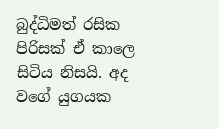බුද්ධිමත් රසික පිරිසක් ඒ කාලෙ සිටිය නිසයි. අද වගේ යුගයක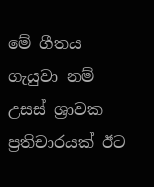මේ ගීතය ගැයුවා නම් උසස් ශ්‍රාවක ප්‍රතිචාරයක් ඊට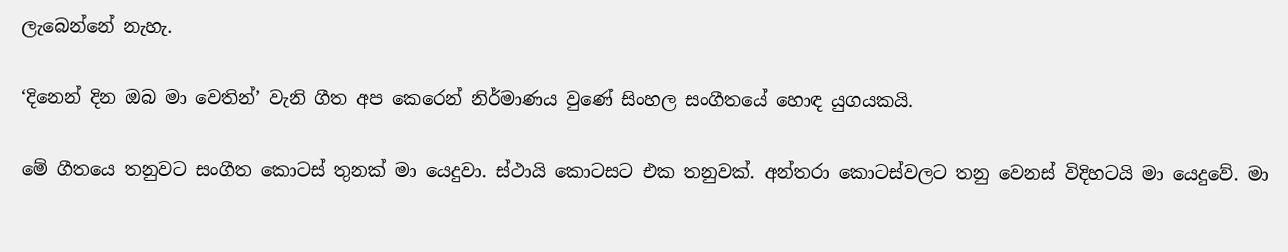ලැබෙන්නේ නැහැ.

‘දිනෙන් දින ඔබ මා වෙතින්’ වැනි ගීත අප කෙරෙන් නිර්මාණය වුණේ සිංහල සංගීතයේ හොඳ යුගයකයි.

මේ ගීතයෙ තනුවට සංගීත කොටස් තුනක් මා යෙදුවා. ස්ථායි කොටසට එක තනුවක්. අන්තරා කොටස්වලට තනු වෙනස් විදිහටයි මා යෙදුවේ. මා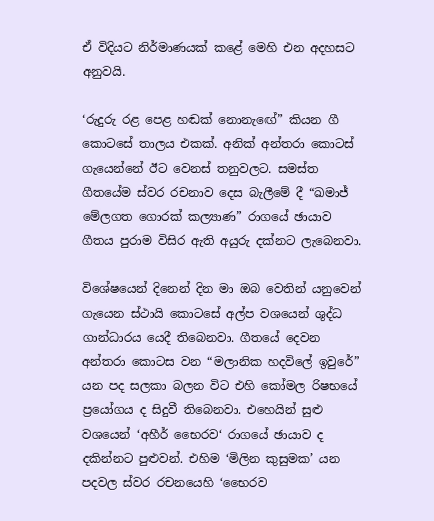ඒ විදියට නිර්මාණයක් කළේ මෙහි එන අදහසට අනුවයි.

‘රුදුරු රළ පෙළ හඬක් නොනැඟේ” කියන ගී කොටසේ තාලය එකක්. අනික් අන්තරා කොටස් ගැයෙන්නේ ඊට වෙනස් තනුවලට. සමස්ත ගීතයේම ස්වර රචනාව දෙස බැලීමේ දී “ඛමාජ් මේලගත ගොරක් කල්‍යාණ” රාගයේ ඡායාව ගීතය පුරාම විසිර ඇති අයුරු දක්නට ලැබෙනවා.

විශේෂයෙන් දිනෙන් දින මා ඔබ වෙතින් යනුවෙන් ගැයෙන ස්ථායි කොටසේ අල්ප වශයෙන් ශුද්ධ ගාන්ධාරය යෙදී තිබෙනවා. ගීතයේ දෙවන අන්තරා කොටස වන “මලානික හදවිලේ ඉවුරේ” යන පද සලකා බලන විට එහි කෝමල රිෂභයේ ප්‍රයෝගය ද සිදුවී තිබෙනවා. එහෙයින් සුළු වශයෙන් ‘අහීර් භෛරව‘ රාගයේ ඡායාව ද දකින්නට පුළුවන්. එහිම ‘මිලින කුසුමක’ යන පදවල ස්වර රචනයෙහි ‘භෛරව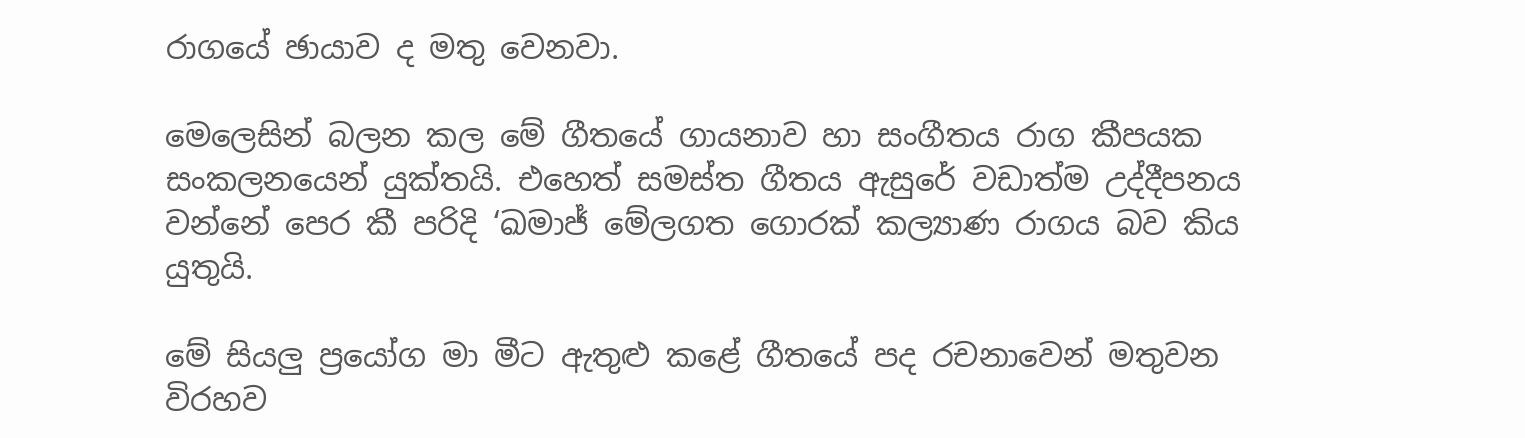රාගයේ ඡායාව ද මතු වෙනවා.

මෙලෙසින් බලන කල මේ ගීතයේ ගායනාව හා සංගීතය රාග කීපයක සංකලනයෙන් යුක්තයි. එහෙත් සමස්ත ගීතය ඇසුරේ වඩාත්ම උද්දීපනය වන්නේ පෙර කී පරිදි ‘ඛමාජ් මේලගත ගොරක් කල්‍යාණ රාගය බව කිය යුතුයි.

මේ සියලු ප්‍රයෝග මා මීට ඇතුළු කළේ ගීතයේ පද රචනාවෙන් මතුවන විරහව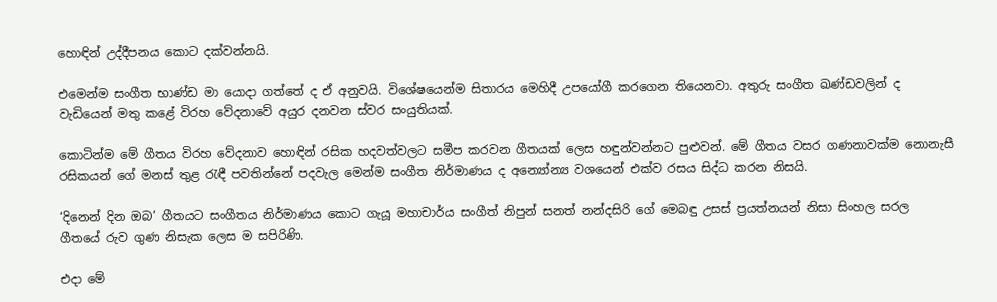හොඳින් උද්දීපනය කොට දක්වන්නයි.

එමෙන්ම සංගීත භාණ්ඩ මා යොදා ගත්තේ ද ඒ අනුවයි. විශේෂයෙන්ම සිතාරය මෙහිදී උපයෝගී කරගෙන තියෙනවා. අතුරු සංගීත ඛණ්ඩවලින් ද වැඩියෙන් මතු කළේ විරහ වේදනාවේ අයුර දනවන ස්වර සංයුතියක්.

කොටින්ම මේ ගීතය විරහ වේදනාව හොඳින් රසික හදවත්වලට සමීප කරවන ගීතයක් ලෙස හඳුන්වන්නට පුළුවන්. මේ ගීතය වසර ගණනාවක්ම නොනැසී රසිකයන් ගේ මනස් තුළ රැඳී පවතින්නේ පදවැල මෙන්ම සංගීත නිර්මාණය ද අන්‍යෝන්‍ය වශයෙන් එක්ව රසය සිද්ධ කරන නිසයි.

‘දිනෙන් දින ඔබ’ ගීතයට සංගීතය නිර්මාණය කොට ගැයූ මහාචාර්ය සංගීත් නිපුන් සනත් නන්දසිරි ගේ මෙබඳු උසස් ප්‍රයත්නයන් නිසා සිංහල සරල ගීතයේ රුව ගුණ නිසැක ලෙස ම සපිරිණි.

එදා මේ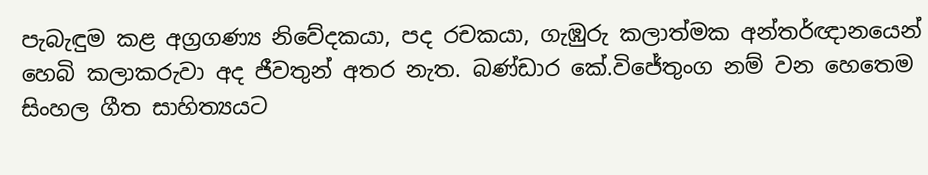පැබැඳුම කළ අග්‍රගණ්‍ය නිවේදකයා, පද රචකයා, ගැඹුරු කලාත්මක අන්තර්ඥානයෙන් හෙබි කලාකරුවා අද ජීවතුන් අතර නැත. බණ්ඩාර කේ.විජේතුංග නම් වන හෙතෙම සිංහල ගීත සාහිත්‍යයට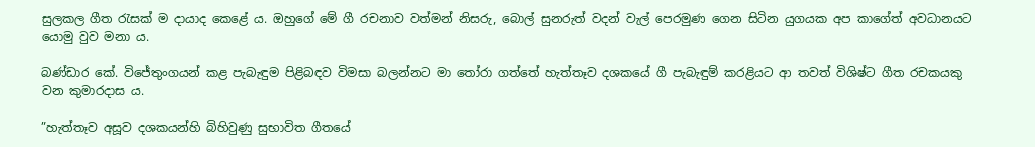සුලකල ගීත රැසක් ම දායාද කෙළේ ය. ඔහුගේ මේ ගී රචනාව වත්මන් නිසරු, බොල් සුනරුත් වදන් වැල් පෙරමුණ ගෙන සිටින යුගයක අප කාගේත් අවධානයට යොමු වුව මනා ය.

බණ්ඩාර කේ. විජේතුංගයන් කළ පැබැඳුම පිළිබඳව විමසා බලන්නට මා තෝරා ගත්තේ හැත්තෑව දශකයේ ගී පැබැඳුම් කරළියට ආ තවත් විශිෂ්ට ගීත රචකයකු වන කුමාරදාස ය.

”හැත්තෑව අසූව දශකයන්හි බිහිවුණු සුභාවිත ගීතයේ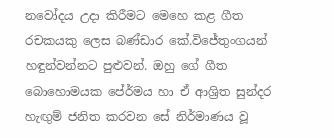නවෝදය උදා කිරීමට මෙහෙ කළ ගීත රචකයකු ලෙස බණ්ඩාර කේ.විජේතුංගයන් හඳුන්වන්නට පුළුවන්. ඔහු ගේ ගීත බොහොමයක පේ‍ර්මය හා ඒ ආශ්‍රිත සුන්දර හැඟුම් ජනිත කරවන සේ නිර්මාණය වූ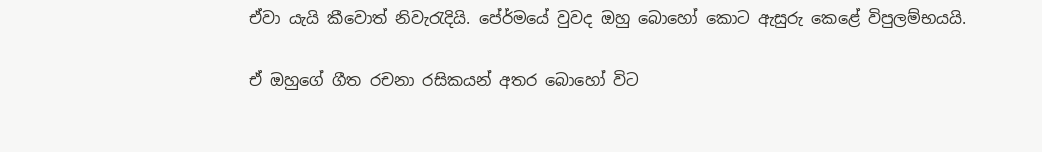ඒවා යැයි කීවොත් නිවැරැදියි. පේ‍ර්මයේ වුවද ඔහු බොහෝ කොට ඇසුරු කෙළේ විපුලම්භයයි.

ඒ ඔහුගේ ගීත රචනා රසිකයන් අතර බොහෝ විට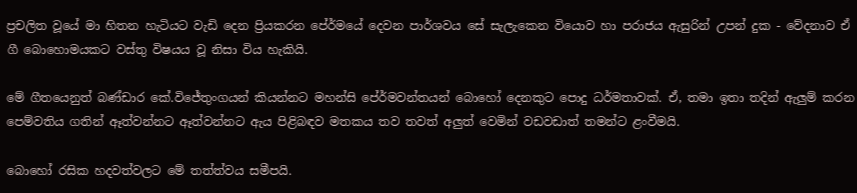ප්‍රචලිත වූයේ මා හිතන හැටියට වැඩි දෙන ප්‍රියකරන පේ‍ර්මයේ දෙවන පාර්ශවය සේ සැලැකෙන වියොව හා පරාජය ඇසුරින් උපන් දුක - වේදනාව ඒ ගී බොහොමයකට වස්තු විෂයය වූ නිසා විය හැකියි.

මේ ගීතයෙනුත් බණ්ඩාර කේ.විජේතුංගයන් කියන්නට මහන්සි පේ‍ර්මවන්තයන් බොහෝ දෙනකුට පොදු ධර්මතාවක්. ඒ, තමා ඉතා තදින් ඇලුම් කරන පෙම්වතිය ගතින් ඈත්වන්නට ඈත්වන්නට ඇය පිළිබඳව මතකය තව තවත් අලුත් වෙමින් වඩවඩාත් තමන්ට ළංවීමයි.

බොහෝ රසික හදවත්වලට මේ තත්ත්වය සමීපයි.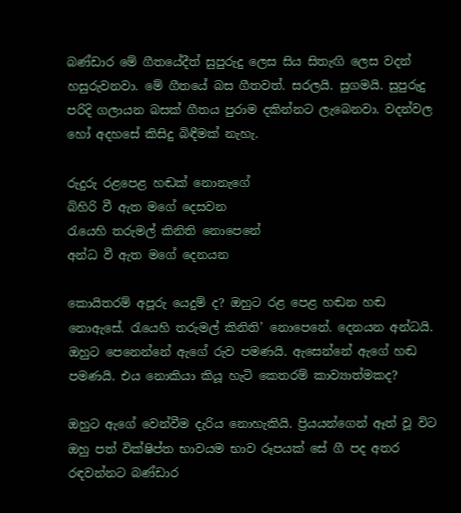බණ්ඩාර මේ ගීතයේදීත් සුපුරුදු ලෙස සිය සිතැඟි ලෙස වදන් හසුරුවනවා. මේ ගීතයේ බස ගීතවත්. සරලයි. සුගමයි. සුපුරුදු පරිදි ගලායන බසක් ගීතය පුරාම දකින්නට ලැබෙනවා. වදන්වල හෝ අදහසේ කිසිදු බිඳීමක් නැහැ.

රුදුරු රළපෙළ හඬක් නොනැගේ
බිහිරි වී ඇත මගේ දෙසවන
රැයෙහි තරුමල් කිනිති නොපෙනේ
අන්ධ වී ඇත මගේ දෙනයන

කොයිතරම් අපූරු යෙදුම් ද? ඔහුට රළ පෙළ හඬන හඬ නොඇසේ. රැයෙහි තරුමල් කිනිති’ නොපෙනේ. දෙනයන අන්ධයි. ඔහුට පෙනෙන්නේ ඇගේ රුව පමණයි. ඇසෙන්නේ ඇගේ හඬ පමණයි. එය නොකියා කියූ හැටි කෙතරම් කාව්‍යාත්මකද?

ඔහුට ඇගේ වෙන්වීම දැරිය නොහැකියි. ප්‍රියයන්ගෙන් ඈත් වූ විට ඔහු පත් වික්ෂිප්ත භාවයම භාව රූපයක් සේ ගී පද අතර රඳවන්නට බණ්ඩාර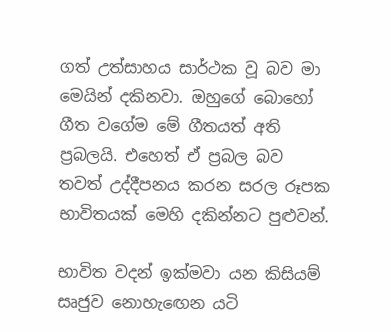ගත් උත්සාහය සාර්ථක වූ බව මා මෙයින් දකිනවා. ඔහුගේ බොහෝ ගීත වගේම මේ ගීතයත් අති ප්‍රබලයි. එහෙත් ඒ ප්‍රබල බව තවත් උද්දීපනය කරන සරල රූපක භාවිතයක් මෙහි දකින්නට පුළුවන්.

භාවිත වදන් ඉක්මවා යන කිසියම් සෘජුව නොහැඟෙන යටි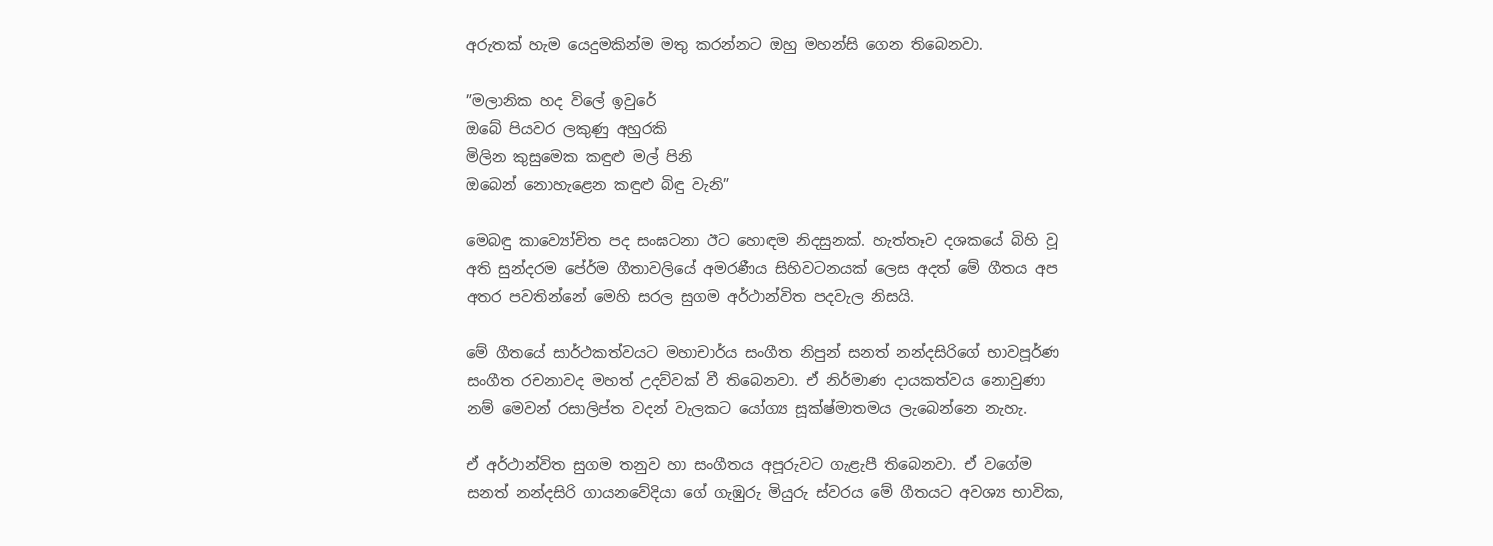අරුතක් හැම යෙදුමකින්ම මතු කරන්නට ඔහු මහන්සි ගෙන තිබෙනවා.

”මලානික හද විලේ ඉවුරේ
ඔබේ පියවර ලකුණු අහුරකි
මිලින කුසුමෙක කඳුළු මල් පිනි
ඔබෙන් නොහැළෙන කඳුළු බිඳු වැනි”

මෙබඳු කාව්‍යෝචිත පද සංඝටනා ඊට හොඳම නිදසුනක්. හැත්තෑව දශකයේ බිහි වූ අති සුන්දරම පේ‍ර්ම ගීතාවලියේ අමරණීය සිහිවටනයක් ලෙස අදත් මේ ගීතය අප අතර පවතින්නේ මෙහි සරල සුගම අර්ථාන්විත පදවැල නිසයි.

මේ ගීතයේ සාර්ථකත්වයට මහාචාර්ය සංගීත නිපුන් සනත් නන්දසිරිගේ භාවපූර්ණ සංගීත රචනාවද මහත් උදව්වක් වී තිබෙනවා. ඒ නිර්මාණ දායකත්වය නොවුණා නම් මෙවන් රසාලිප්ත වදන් වැලකට යෝග්‍ය සූක්ෂ්මාතමය ලැබෙන්නෙ නැහැ.

ඒ අර්ථාන්විත සුගම තනුව හා සංගීතය අපූරුවට ගැළැපී තිබෙනවා. ඒ වගේම සනත් නන්දසිරි ගායනවේදියා ගේ ගැඹුරු මියුරු ස්වරය මේ ගීතයට අවශ්‍ය භාවික,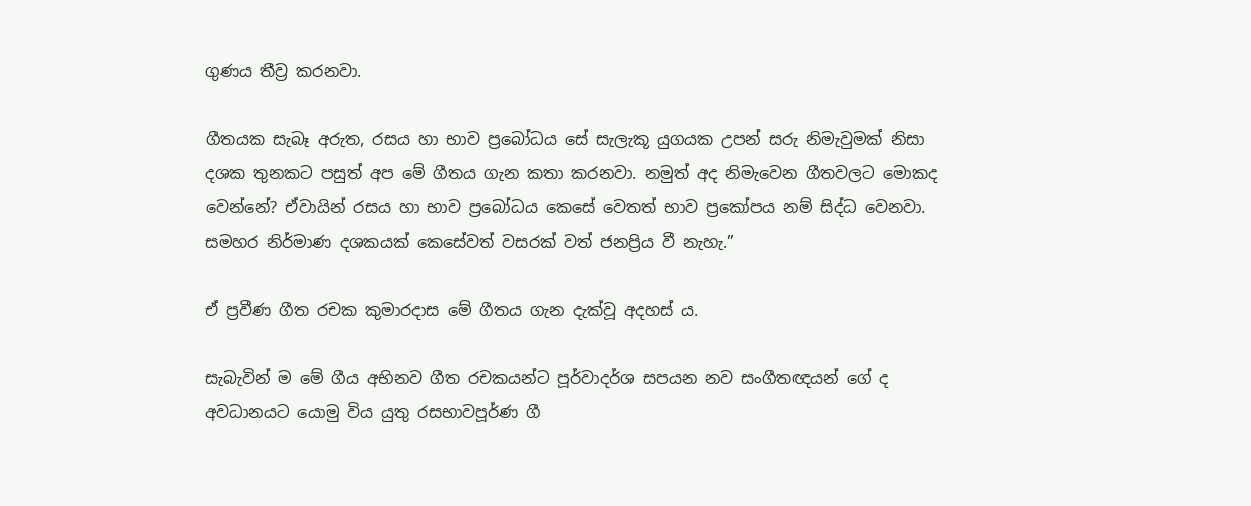ගුණය තීව්‍ර කරනවා.

ගීතයක සැබෑ අරුත, රසය හා භාව ප්‍රබෝධය සේ සැලැකූ යුගයක උපන් සරු නිමැවුමක් නිසා දශක තුනකට පසුත් අප මේ ගීතය ගැන කතා කරනවා. නමුත් අද නිමැවෙන ගීතවලට මොකද වෙන්නේ? ඒවායින් රසය හා භාව ප්‍රබෝධය කෙසේ වෙතත් භාව ප්‍රකෝපය නම් සිද්ධ වෙනවා. සමහර නිර්මාණ දශකයක් කෙසේවත් වසරක් වත් ජනප්‍රිය වී නැහැ.”

ඒ ප්‍රවීණ ගීත රචක කුමාරදාස මේ ගීතය ගැන දැක්වූ අදහස් ය.

සැබැවින් ම මේ ගීය අභිනව ගීත රචකයන්ට පූර්වාදර්ශ සපයන නව සංගීතඥයන් ගේ ද අවධානයට යොමු විය යුතු රසභාවපූර්ණ ගී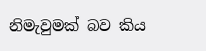නිමැවුමක් බව කිය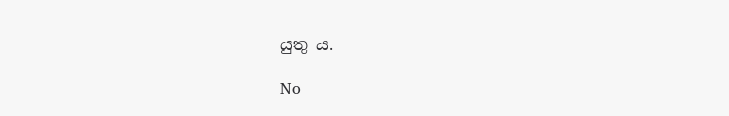යුතු ය.

No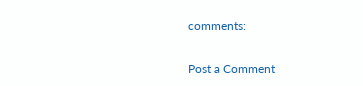comments:

Post a Comment